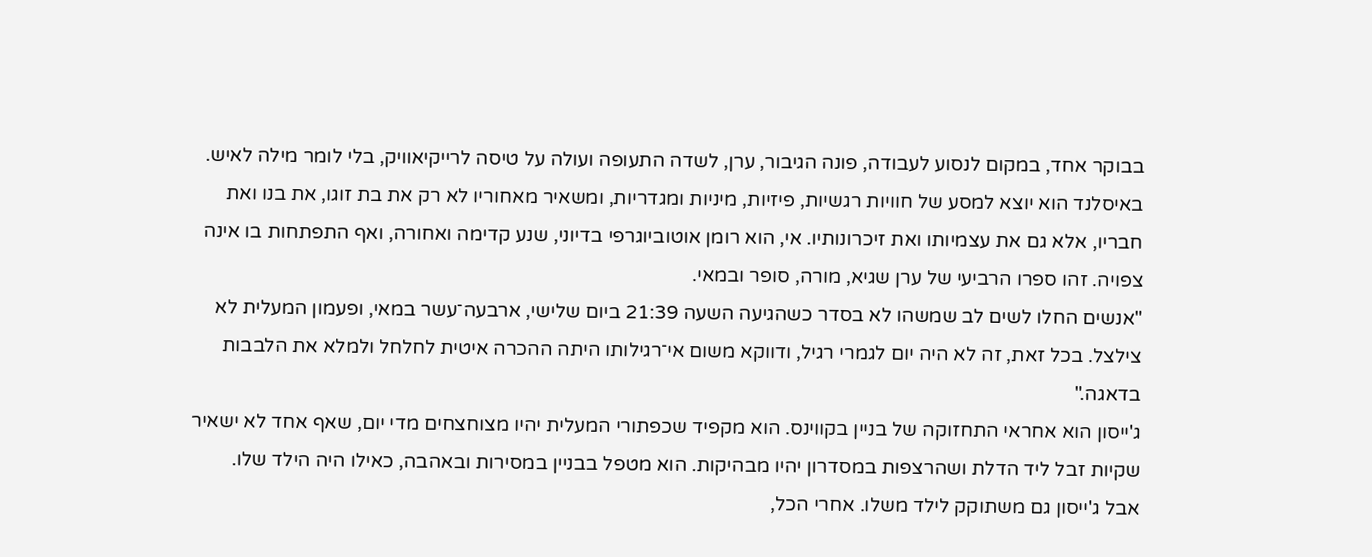בבוקר אחד, במקום לנסוע לעבודה, פונה הגיבור, ערן, לשדה התעופה ועולה על טיסה לרייקיאוויק, בלי לומר מילה לאיש. באיסלנד הוא יוצא למסע של חוויות רגשיות, פיזיות, מיניות ומגדריות, ומשאיר מאחוריו לא רק את בת זוגו, את בנו ואת חבריו, אלא גם את עצמיותו ואת זיכרונותיו. אי, הוא רומן אוטוביוגרפי בדיוני, שנע קדימה ואחורה, ואף התפתחות בו אינה צפויה. זהו ספרו הרביעי של ערן שגיא, מורה, סופר ובמאי.
"אנשים החלו לשים לב שמשהו לא בסדר כשהגיעה השעה 21:39 ביום שלישי, ארבעה־עשר במאי, ופעמון המעלית לא צילצל. בכל זאת, זה לא היה יום לגמרי רגיל, ודווקא משום אי־רגילותו היתה ההכרה איטית לחלחל ולמלא את הלבבות בדאגה."
ג'ייסון הוא אחראי התחזוקה של בניין בקווינס. הוא מקפיד שכפתורי המעלית יהיו מצוחצחים מדי יום, שאף אחד לא ישאיר שקיות זבל ליד הדלת ושהרצפות במסדרון יהיו מבהיקות. הוא מטפל בבניין במסירות ובאהבה, כאילו היה הילד שלו.
אבל ג'ייסון גם משתוקק לילד משלו. אחרי הכל,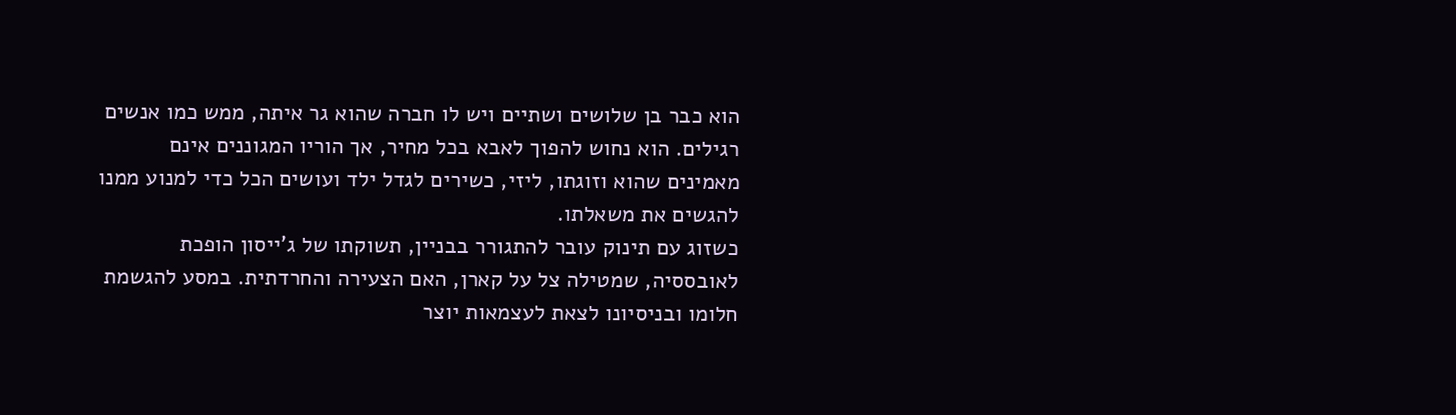הוא כבר בן שלושים ושתיים ויש לו חברה שהוא גר איתה, ממש כמו אנשים רגילים. הוא נחוש להפוך לאבא בכל מחיר, אך הוריו המגוננים אינם מאמינים שהוא וזוגתו, ליזי, כשירים לגדל ילד ועושים הכל כדי למנוע ממנו להגשים את משאלתו.
כשזוג עם תינוק עובר להתגורר בבניין, תשוקתו של ג'ייסון הופכת לאובססיה, שמטילה צל על קארן, האם הצעירה והחרדתית. במסע להגשמת חלומו ובניסיונו לצאת לעצמאות יוצר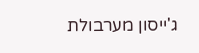ג'ייסון מערבולת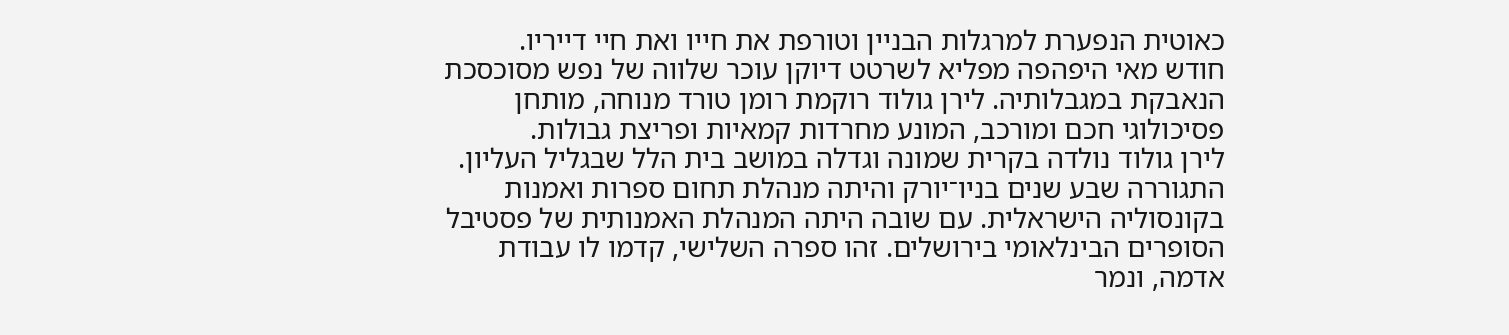כאוטית הנפערת למרגלות הבניין וטורפת את חייו ואת חיי דייריו.
חודש מאי היפהפה מפליא לשרטט דיוקן עוכר שלווה של נפש מסוכסכת הנאבקת במגבלותיה. לירן גולוד רוקמת רומן טורד מנוחה, מותחן פסיכולוגי חכם ומורכב, המונע מחרדות קמאיות ופריצת גבולות.
לירן גולוד נולדה בקרית שמונה וגדלה במושב בית הלל שבגליל העליון. התגוררה שבע שנים בניו־יורק והיתה מנהלת תחום ספרות ואמנות בקונסוליה הישראלית. עם שובה היתה המנהלת האמנותית של פסטיבל הסופרים הבינלאומי בירושלים. זהו ספרה השלישי, קדמו לו עבודת אדמה, ונמר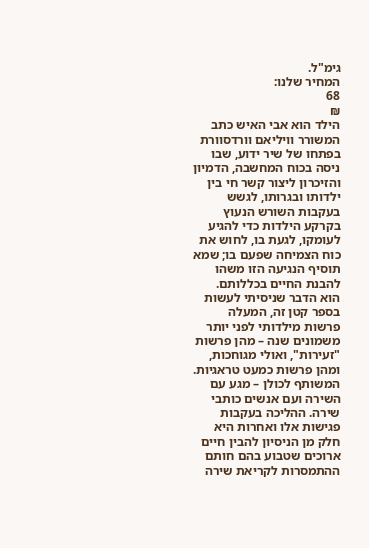גימ"ל.
המחיר שלנו:
68
₪
הילד הוא אבי האיש כתב המשורר וויליאם וורדסוורת בפתחו של שיר ידוע, שבו ניסה בכוח המחשבה, הדמיון והזיכרון ליצור קשר חי בין ילדותו ובגרותו, לגשש בעקבות השורש הנעוץ בקרקע הילדות כדי להגיע לעומקו, לגעת בו, לחוש את כוח הצמיחה שפעם בו; שמא תוסיף הנגיעה הזו משהו להבנת החיים בכללותם.
הוא הדבר שניסיתי לעשות בספר קטן זה, המעלה פרשות מילדותי לפני יותר משמונים שנה – מהן פרשות "זעירות", ואולי מגוחכות, ומהן פרשות כמעט טראגיות. המשותף לכולן – מגע עם השירה ועם אנשים כותבי שירה. ההליכה בעקבות פגישות אלו ואחרות היא חלק מן הניסיון להבין חיים ארוכים שטבוע בהם חותם ההתמסרות לקריאת שירה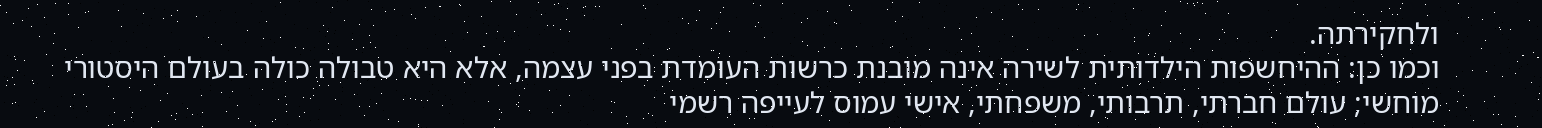ולחקירתה.
וכמו כן: ההיחשפות הילדותית לשירה אינה מובנת כרשות העומדת בפני עצמה, אלא היא טבולה כולה בעולם היסטורי מוחשי; עולם חברתי, תרבותי, משפחתי, אישי עמוס לעייפה רשמי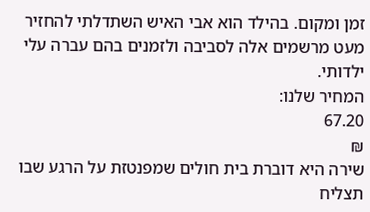זמן ומקום. בהילד הוא אבי האיש השתדלתי להחזיר מעט מרשמים אלה לסביבה ולזמנים בהם עברה עלי ילדותי.
המחיר שלנו:
67.20
₪
שירה היא דוברת בית חולים שמפנטזת על הרגע שבו תצליח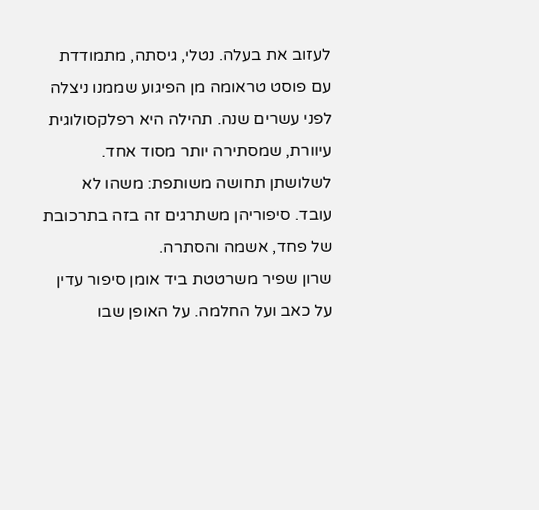לעזוב את בעלה. נטלי, גיסתה, מתמודדת עם פוסט טראומה מן הפיגוע שממנו ניצלה לפני עשרים שנה. תהילה היא רפלקסולוגית עיוורת, שמסתירה יותר מסוד אחד. לשלושתן תחושה משותפת: משהו לא עובד. סיפוריהן משתרגים זה בזה בתרכובת של פחד, אשמה והסתרה.
שרון שפיר משרטטת ביד אומן סיפור עדין על כאב ועל החלמה. על האופן שבו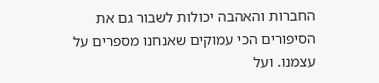החברות והאהבה יכולות לשבור גם את הסיפורים הכי עמוקים שאנחנו מספרים על עצמנו. ועל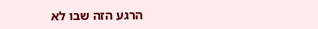הרגע הזה שבו לא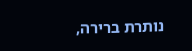נותרת ברירה,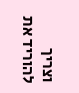וצריך להוריד את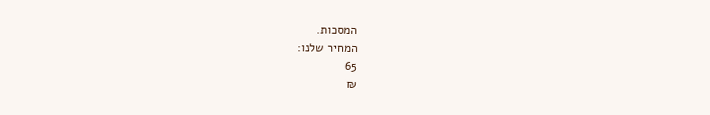המסכות.
המחיר שלנו:
65
₪